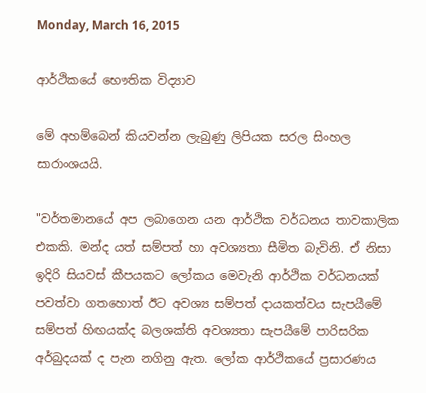Monday, March 16, 2015

ආර්ථිකයේ භෞතික විද්‍යාව

මේ අහම්බෙන් කියවන්න ලැබුණු ලිපියක සරල සිංහල සාරාංශයයි.

"වර්තමානයේ අප ලබාගෙන යන ආර්ථික වර්ධනය තාවකාලික එකකි. මන්ද යත් සම්පත් හා අවශ්‍යතා සීමිත බැවිනි. ඒ නිසා ඉදිරි සියවස් කීපයකට ලෝකය මෙවැනි ආර්ථික වර්ධනයක් පවත්වා ගතහොත් ඊට අවශ්‍ය සම්පත් දායකත්වය සැපයීමේ සම්පත් හිඟයක්ද බලශක්ති අවශ්‍යතා සැපයීමේ පාරිසරික අර්බුදයක් ද පැන නගිනු ඇත. ලෝක ආර්ථිකයේ ප්‍රසාරණය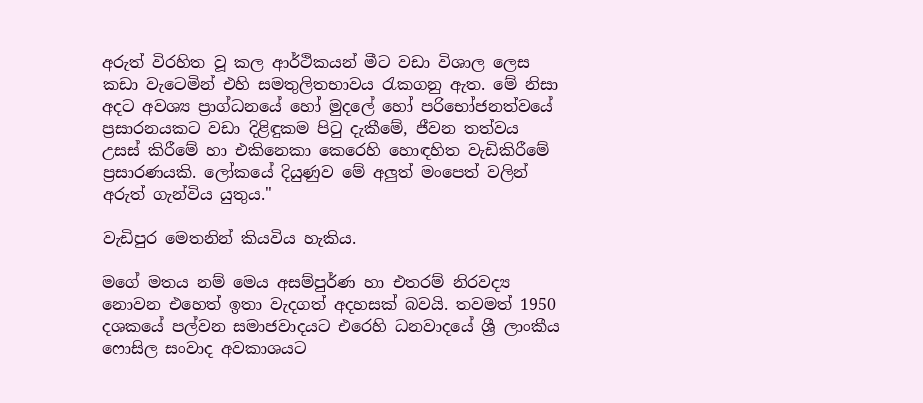අරුත් විරහිත වූ කල ආර්ථිකයන් මීට වඩා විශාල ලෙස කඩා වැටෙමින් එහි සමතුලිතභාවය රැකගනු ඇත. මේ නිසා අදට අවශ්‍ය ප්‍රාග්ධනයේ හෝ මුදලේ හෝ පරිභෝජනත්වයේ ප්‍රසාරනයකට වඩා දිළිඳුකම පිටු දැකීමේ, ජීවන තත්වය උසස් කිරීමේ හා එකිනෙකා කෙරෙහි හොඳහිත වැඩිකිරීමේ ප්‍රසාරණයකි. ලෝකයේ දියුණුව මේ අලුත් මංපෙත් වලින් අරුත් ගැන්විය යුතුය."

වැඩිපුර මෙතනින් කියවිය හැකිය.

මගේ මතය නම් මෙය අසම්පුර්ණ හා එතරම් නිරවද්‍ය නොවන එහෙත් ඉතා වැදගත් අදහසක් බවයි. තවමත් 1950 දශකයේ පල්වන සමාජවාදයට එරෙහි ධනවාදයේ ශ්‍රී ලාංකීය ෆොසිල සංවාද අවකාශයට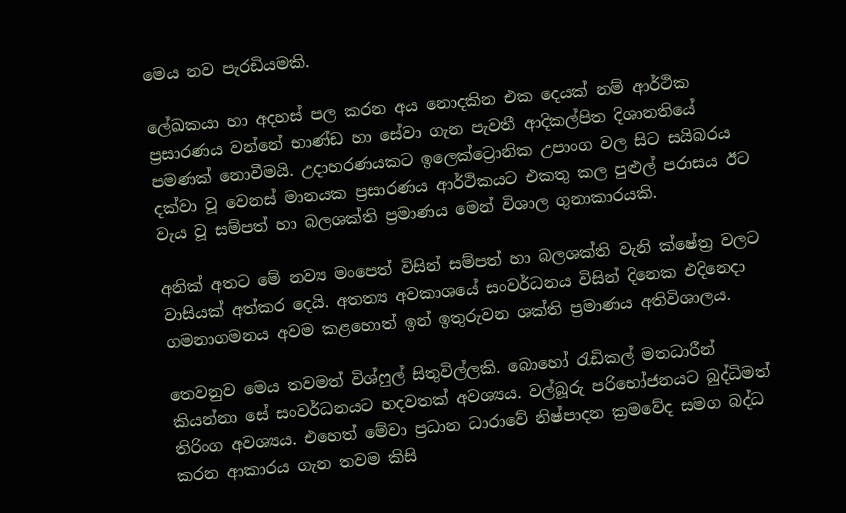මෙය නව පැරඩියමකි.

ලේඛකයා හා අදහස් පල කරන අය නොදකින එක දෙයක් නම් ආර්ථික ප්‍රසාරණය වන්නේ භාණ්ඩ හා සේවා ගැන පැවතී ආදිකල්පිත දිශානතියේ පමණක් නොවීමයි. උදාහරණයකට ඉලෙක්ට්‍රොනික උපාංග වල සිට සයිබරය දක්වා වූ වෙනස් මානයක ප්‍රසාරණය ආර්ථිකයට එකතු කල පුළුල් පරාසය ඊට වැය වූ සම්පත් හා බලශක්ති ප්‍රමාණය මෙන් විශාල ගුනාකාරයකි.

අනික් අතට මේ නව්‍ය මංපෙත් විසින් සම්පත් හා බලශක්ති වැනි ක්ෂේත්‍ර වලට වාසියක් අත්කර දෙයි. අතත්‍ය අවකාශයේ සංවර්ධනය විසින් දිනෙක එදිනෙදා ගමනාගමනය අවම කළහොත් ඉන් ඉතුරුවන ශක්ති ප්‍රමාණය අතිවිශාලය.

තෙවනුව මෙය තවමත් විශ්ෆුල් සිතුවිල්ලකි. බොහෝ රැඩිකල් මතධාරීන් කියන්නා සේ සංවර්ධනයට හදවතක් අවශ්‍යය. වල්බූරු පරිභෝජනයට බුද්ධිමත් තිරිංග අවශ්‍යය. එහෙත් මේවා ප්‍රධාන ධාරාවේ නිෂ්පාදන ක්‍රමවේද සමග බද්ධ කරන ආකාරය ගැන තවම කිසි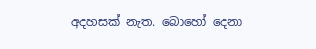අදහසක් නැත. බොහෝ දෙනා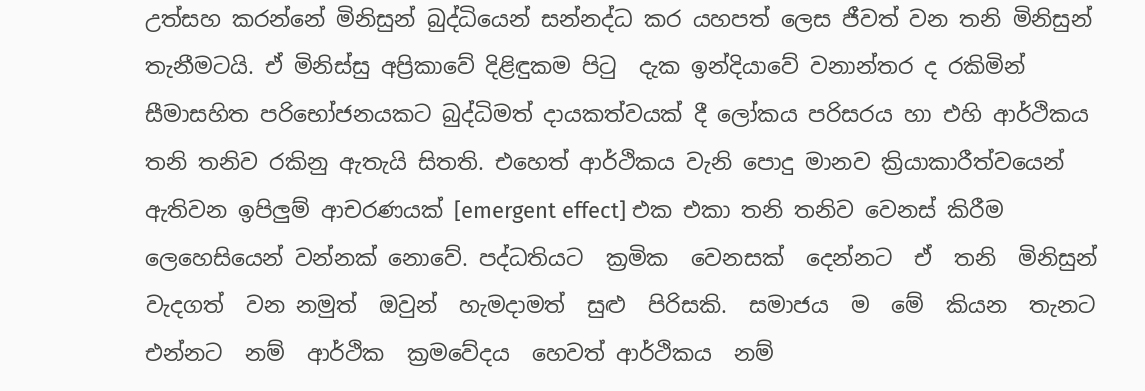උත්සහ කරන්නේ මිනිසුන් බුද්ධියෙන් සන්නද්ධ කර යහපත් ලෙස ජීවත් වන තනි මිනිසුන් තැනීමටයි. ඒ මිනිස්සු අප්‍රිකාවේ දිළිඳුකම පිටු  දැක ඉන්දියාවේ වනාන්තර ද රකිමින් සීමාසහිත පරිභෝජනයකට බුද්ධිමත් දායකත්වයක් දී ලෝකය පරිසරය හා එහි ආර්ථිකය තනි තනිව රකිනු ඇතැයි සිතති. එහෙත් ආර්ථිකය වැනි පොදු මානව ක්‍රියාකාරීත්වයෙන් ඇතිවන ඉපිලුම් ආචරණයක් [emergent effect] එක එකා තනි තනිව වෙනස් කිරීම ලෙහෙසියෙන් වන්නක් නොවේ. පද්ධතියට  ක්‍රමික  වෙනසක්  දෙන්නට  ඒ  තනි  මිනිසුන්  වැදගත්  වන නමුත්  ඔවුන්  හැමදාමත්  සුළු  පිරිසකි.  සමාජය  ම  මේ  කියන  තැනට  එන්නට  නම්  ආර්ථික  ක්‍රමවේදය  හෙවත් ආර්ථිකය  නම්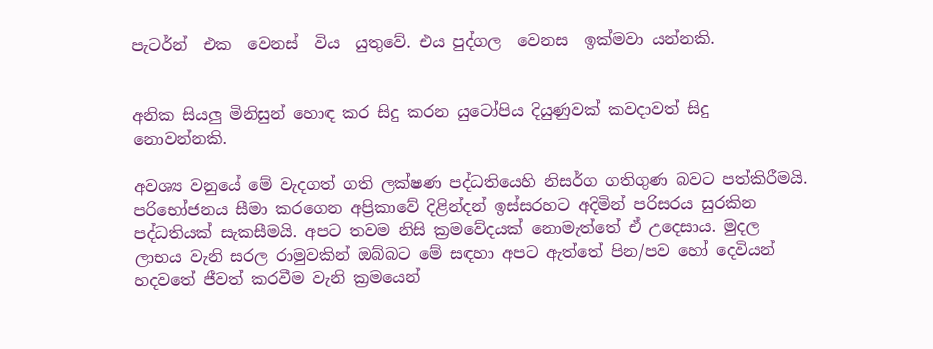පැටර්න්  එක  වෙනස්  විය  යුතුවේ. එය පුද්ගල  වෙනස  ඉක්මවා යන්නකි.


අනික සියලු මිනිසුන් හොඳ කර සිදු කරන යුටෝපිය දියුණුවක් කවදාවත් සිදු නොවන්නකි.

අවශ්‍ය වනුයේ මේ වැදගත් ගති ලක්ෂණ පද්ධතියෙහි නිසර්ග ගතිගුණ බවට පත්කිරීමයි. පරිභෝජනය සීමා කරගෙන අප්‍රිකාවේ දිළින්දන් ඉස්සරහට අදිමින් පරිසරය සුරකින පද්ධතියක් සැකසීමයි. අපට තවම නිසි ක්‍රමවේදයක් නොමැත්තේ ඒ උදෙසාය. මුදල ලාභය වැනි සරල රාමුවකින් ඔබ්බට මේ සඳහා අපට ඇත්තේ පින/පව හෝ දෙවියන් හදවතේ ජීවත් කරවීම වැනි ක්‍රමයෙන්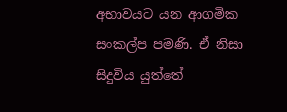අභාවයට යන ආගමික සංකල්ප පමණි. ඒ නිසා සිදුවිය යුත්තේ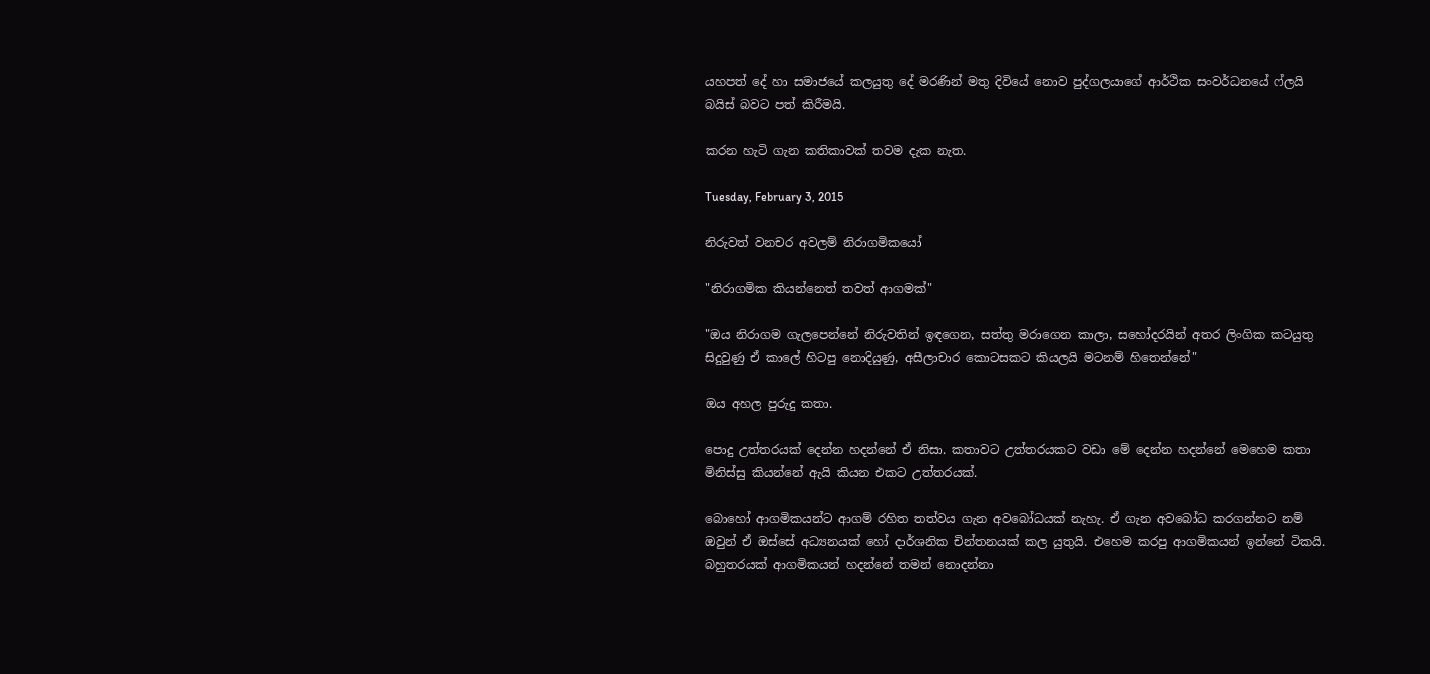යහපත් දේ හා සමාජයේ කලයුතු දේ මරණින් මතු දිවියේ නොව පුද්ගලයාගේ ආර්ථික සංවර්ධනයේ ෆ්ලයි බයිස් බවට පත් කිරීමයි.

කරන හැටි ගැන කතිකාවක් තවම දැක නැත.

Tuesday, February 3, 2015

නිරුවත් වනචර අවලම් නිරාගමිකයෝ

"නිරාගමික කියන්නෙත් තවත් ආගමක්"

"ඔය නිරාගම ගැලපෙන්නේ නිරුවතින් ඉඳගෙන, සත්තු මරාගෙන කාලා, සහෝදරයින් අතර ලිංගික කටයුතු සිදුවුණු ඒ කාලේ හිටපු නොදියුණු, අසීලාචාර කොටසකට කියලයි මටනම් හිතෙන්නේ"

ඔය අහල පුරුදු කතා.

පොදු උත්තරයක් දෙන්න හදන්නේ ඒ නිසා. කතාවට උත්තරයකට වඩා මේ දෙන්න හදන්නේ මෙහෙම කතා මිනිස්සු කියන්නේ ඇයි කියන එකට උත්තරයක්.

බොහෝ ආගමිකයන්ට ආගම් රහිත තත්වය ගැන අවබෝධයක් නැහැ. ඒ ගැන අවබෝධ කරගන්නට නම් ඔවුන් ඒ ඔස්සේ අධ්‍යනයක් හෝ දාර්ශනික චින්තනයක් කල යුතුයි. එහෙම කරපු ආගමිකයන් ඉන්නේ ටිකයි. බහුතරයක් ආගමිකයන් හදන්නේ තමන් නොදන්නා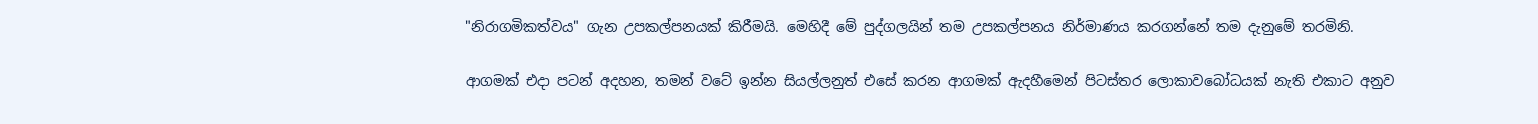"නිරාගමිකත්වය" ගැන උපකල්පනයක් කිරීමයි. මෙහිදී මේ පුද්ගලයින් තම උපකල්පනය නිර්මාණය කරගන්නේ තම දැනුමේ තරමිනි.

ආගමක් එදා පටන් අදහන, තමන් වටේ ඉන්න සියල්ලනුත් එසේ කරන ආගමක් ඇදහීමෙන් පිටස්තර ලොකාවබෝධයක් නැති එකාට අනුව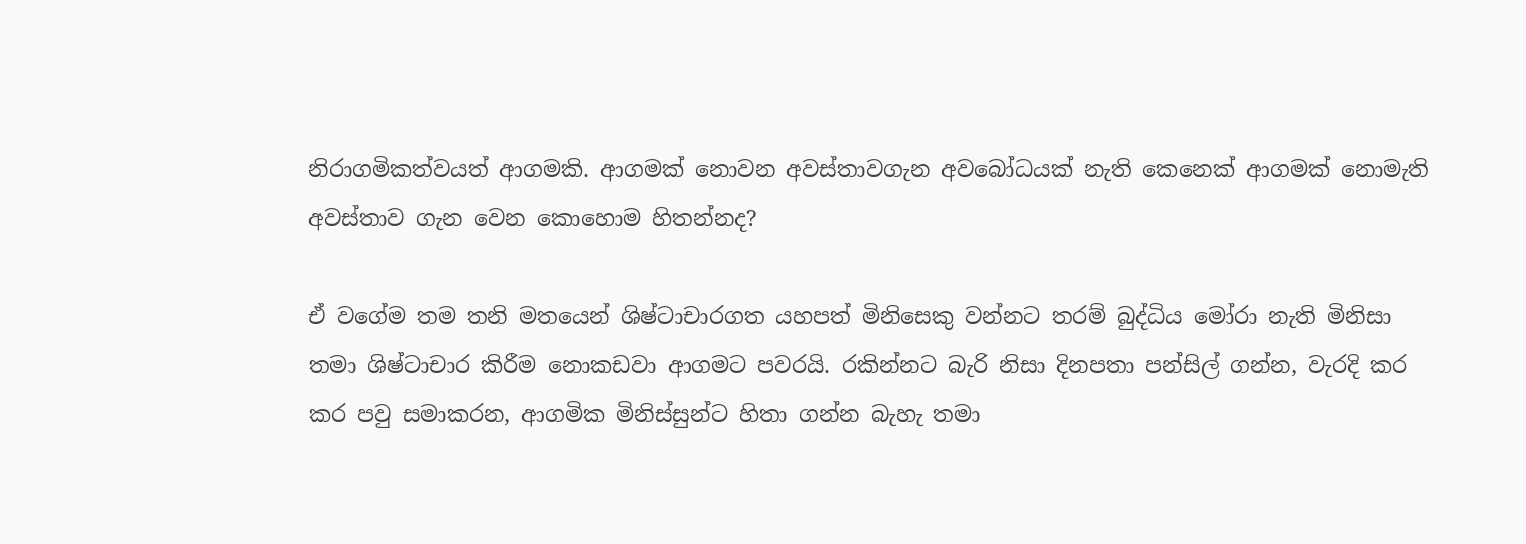නිරාගමිකත්වයත් ආගමකි. ආගමක් නොවන අවස්තාවගැන අවබෝධයක් නැති කෙනෙක් ආගමක් නොමැති අවස්තාව ගැන වෙන කොහොම හිතන්නද?

ඒ වගේම තම තනි මතයෙන් ශිෂ්ටාචාරගත යහපත් මිනිසෙකු වන්නට තරම් බුද්ධිය මෝරා නැති මිනිසා තමා ශිෂ්ටාචාර කිරීම නොකඩවා ආගමට පවරයි. රකින්නට බැරි නිසා දිනපතා පන්සිල් ගන්න, වැරදි කර කර පවු සමාකරන, ආගමික මිනිස්සුන්ට හිතා ගන්න බැහැ තමා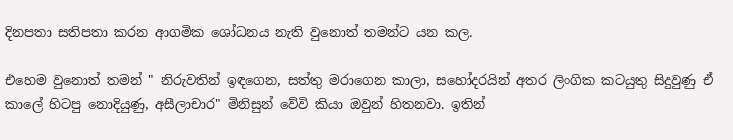දිනපතා සතිපතා කරන ආගමික ශෝධනය නැති වුනොත් තමන්ට යන කල.

එහෙම වුනොත් තමන් " නිරුවතින් ඉඳගෙන, සත්තු මරාගෙන කාලා, සහෝදරයින් අතර ලිංගික කටයුතු සිදුවුණු ඒ කාලේ හිටපු නොදියුණු, අසීලාචාර" මිනිසුන් වේවි කියා ඔවුන් හිතනවා. ඉතින්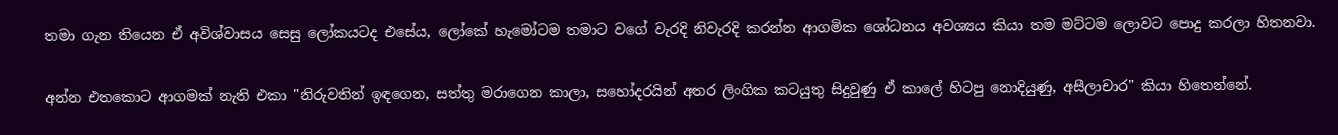තමා ගැන තියෙන ඒ අවිශ්වාසය සෙසු ලෝකයටද එසේය, ලෝකේ හැමෝටම තමාට වගේ වැරදි නිවැරදි කරන්න ආගමික ශෝධනය අවශ්‍යය කියා තම මට්ටම ලොවට පොදු කරලා හිතනවා.

අන්න එතකොට ආගමක් නැති එකා "නිරුවතින් ඉඳගෙන, සත්තු මරාගෙන කාලා, සහෝදරයින් අතර ලිංගික කටයුතු සිදුවුණු ඒ කාලේ හිටපු නොදියුණු, අසීලාචාර" කියා හිතෙන්නේ.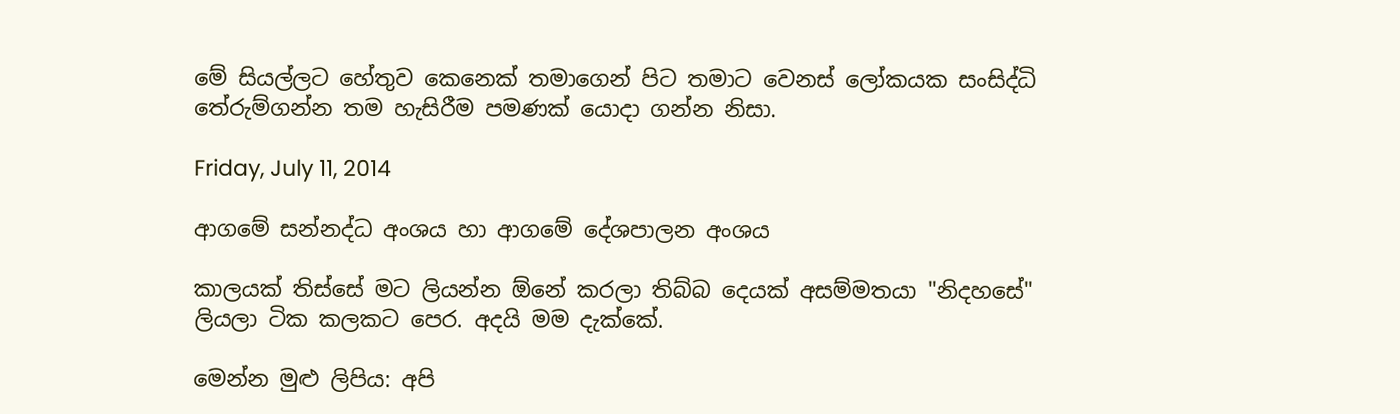මේ සියල්ලට හේතුව කෙනෙක් තමාගෙන් පිට තමාට වෙනස් ලෝකයක සංසිද්ධි තේරුම්ගන්න තම හැසිරීම පමණක් යොදා ගන්න නිසා.

Friday, July 11, 2014

ආගමේ සන්නද්ධ අංශය හා ආගමේ දේශපාලන අංශය

කාලයක් තිස්සේ මට ලියන්න ඕනේ කරලා තිබ්බ දෙයක් අසම්මතයා "නිදහසේ" ලියලා ටික කලකට පෙර. අදයි මම දැක්කේ.

මෙන්න මුළු ලිපිය: අපි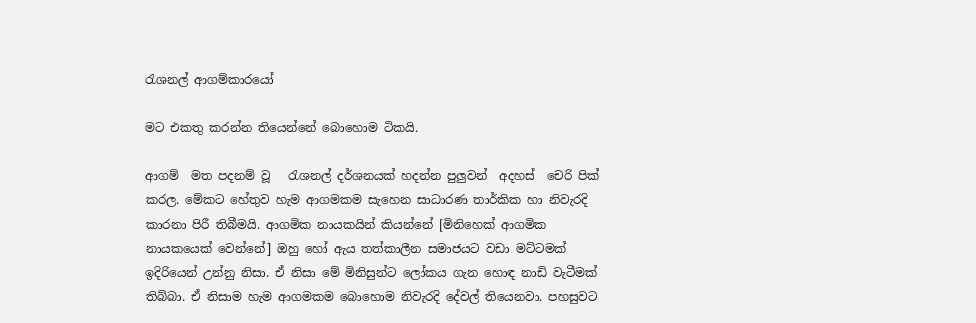රැශනල් ආගම්කාරයෝ

මට එකතු කරන්න තියෙන්නේ බොහොම ටිකයි.

ආගම්  මත පදනම් වූ   රැශනල් දර්ශනයක් හදන්න පුලුවන්  අදහස්  චෙරි පික් කරල. මේකට හේතුව හැම ආගමකම සැහෙන සාධාරණ තාර්කික හා නිවැරදි කාරනා පිරී තිබීමයි. ආගමික නායකයින් කියන්නේ [මිනිහෙක් ආගමික නායකයෙක් වෙන්නේ] ඔහු හෝ ඇය තත්කාලීන සමාජයට වඩා මට්ටමක් ඉදිරියෙන් උන්නු නිසා. ඒ නිසා මේ මිනිසුන්ට ලෝකය ගැන හොඳ නාඩි වැටීමක් තිබ්බා. ඒ නිසාම හැම ආගමකම බොහොම නිවැරදි දේවල් තියෙනවා. පහසුවට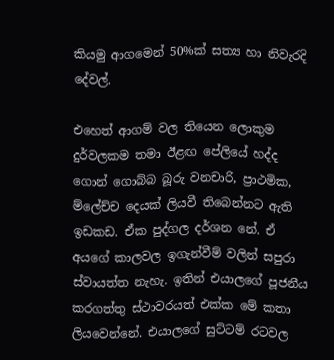කියමු ආගමෙන් 50%ක් සත්‍ය හා නිවැරදි දේවල්.

එහෙත් ආගම් වල තියෙන ලොකුම දුර්වලකම තමා ඊළඟ පේලියේ හද්ද ගොන් ගොබ්බ බූරු වනචාරි, ප්‍රාථමික, ම්ලේච්ච දෙයක් ලියවී තිබෙන්නට ඇති ඉඩකඩ. ඒක පුද්ගල දර්ශන නේ. ඒ අයගේ කාලවල ඉගැන්වීම් වලින් සපුරා ස්වායත්ත නැහැ. ඉතින් එයාලගේ පූජනීය කරගත්තු ස්ථාවරයත් එක්ක මේ කතා ලියවෙන්නේ. එයාලගේ සුට්ටම් රටවල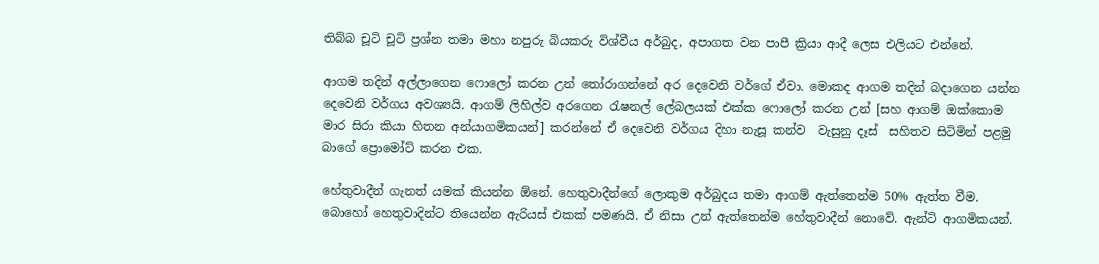තිබ්බ චූටි චූටි ප්‍රශ්න තමා මහා නපුරු බියකරු විශ්වීය අර්බුද, අපාගත වන පාපී ක්‍රියා ආදී ලෙස එලියට එන්නේ.

ආගම තදින් අල්ලාගෙන ෆොලෝ කරන උන් තෝරාගන්නේ අර දෙවෙනි වර්ගේ ඒවා. මොකද ආගම තදින් බදාගෙන යන්න දෙවෙනි වර්ගය අවශ්‍යයි. ආගම් ලිහිල්ව අරගෙන රැෂනල් ලේබලයක් එක්ක ෆොලෝ කරන උන් [සහ ආගම් ඔක්කොම මාර සිරා කියා හිතන අන්යාගමිකයන්] කරන්නේ ඒ දෙවෙනි වර්ගය දිහා නැසූ කන්ව  වැසුනු දෑස්  සහිතව සිටිමින් පළමු බාගේ ප්‍රොමෝට් කරන එක.

හේතුවාදීන් ගැනත් යමක් කියන්න ඕනේ. හෙතුවාදීන්ගේ ලොකුම අර්බුදය තමා ආගම් ඇත්තෙන්ම 50% ඇත්ත වීම. බොහෝ හෙතුවාදින්ට තියෙන්න ඇරියස් එකක් පමණයි. ඒ නිසා උන් ඇත්තෙන්ම හේතුවාදීන් නොවේ. ඇන්ටි ආගමිකයන්.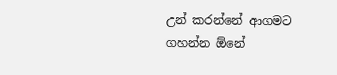උන් කරන්නේ ආගමට ගහන්න ඕනේ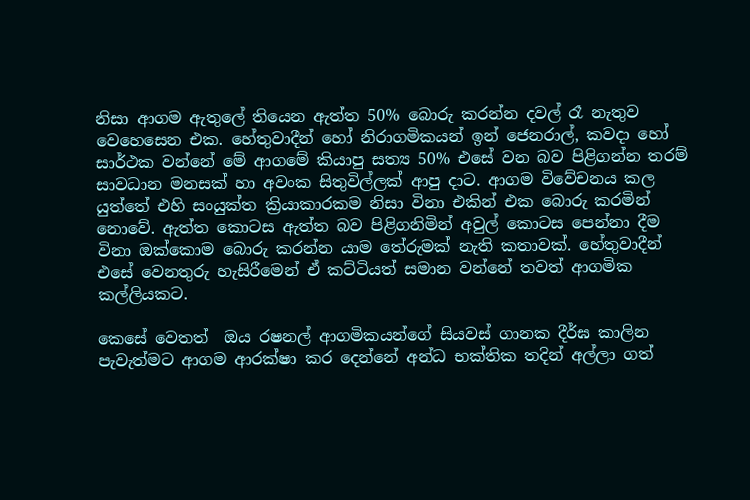නිසා ආගම ඇතුලේ තියෙන ඇත්ත 50% බොරු කරන්න දවල් රෑ නැතුව වෙහෙසෙන එක. හේතුවාදීන් හෝ නිරාගමිකයන් ඉන් ජෙනරාල්, කවදා හෝ සාර්ථක වන්නේ මේ ආගමේ කියාපු සත්‍ය 50% එසේ වන බව පිළිගන්න තරම් සාවධාන මනසක් හා අවංක සිතුවිල්ලක් ආපු දාට. ආගම විවේචනය කල යුත්තේ එහි සංයුක්ත ක්‍රියාකාරකම නිසා විනා එකින් එක බොරු කරමින් නොවේ. ඇත්ත කොටස ඇත්ත බව පිළිගනිමින් අවුල් කොටස පෙන්නා දීම විනා ඔක්කොම බොරු කරන්න යාම තේරුමක් නැති කතාවක්. හේතුවාදීන් එසේ වෙනතුරු හැසිරීමෙන් ඒ කට්ටියත් සමාන වන්නේ තවත් ආගමික කල්ලියකට.

කෙසේ වෙතත්  ඔය රෂනල් ආගමිකයන්ගේ සියවස් ගානක දීර්ඝ කාලින පැවැත්මට ආගම ආරක්ෂා කර දෙන්නේ අන්ධ භක්තික තදින් අල්ලා ගත්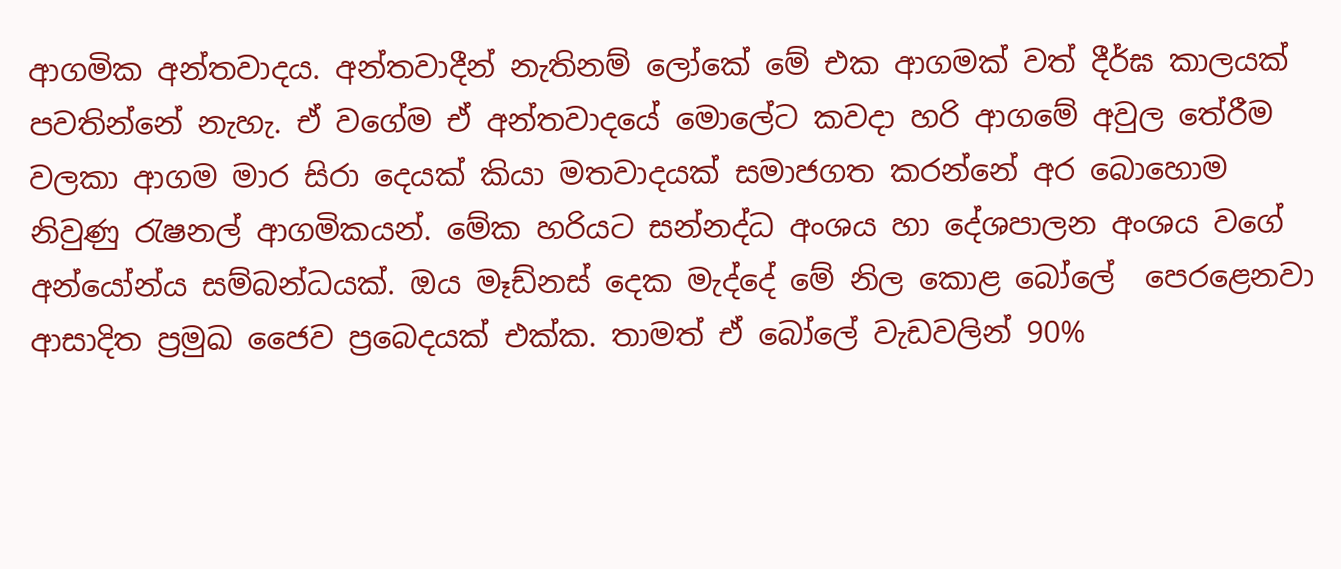ආගමික අන්තවාදය. අන්තවාදීන් නැතිනම් ලෝකේ මේ එක ආගමක් වත් දීර්ඝ කාලයක් පවතින්නේ නැහැ. ඒ වගේම ඒ අන්තවාදයේ මොලේට කවදා හරි ආගමේ අවුල තේරීම වලකා ආගම මාර සිරා දෙයක් කියා මතවාදයක් සමාජගත කරන්නේ අර බොහොම නිවුණු රැෂනල් ආගමිකයන්. මේක හරියට සන්නද්ධ අංශය හා දේශපාලන අංශය වගේ අන්යෝන්ය සම්බන්ධයක්. ඔය මෑඩ්නස් දෙක මැද්දේ මේ නිල කොළ බෝලේ  පෙරළෙනවා ආසාදිත ප්‍රමුඛ ජෛව ප්‍රබෙදයක් එක්ක. තාමත් ඒ බෝලේ වැඩවලින් 90%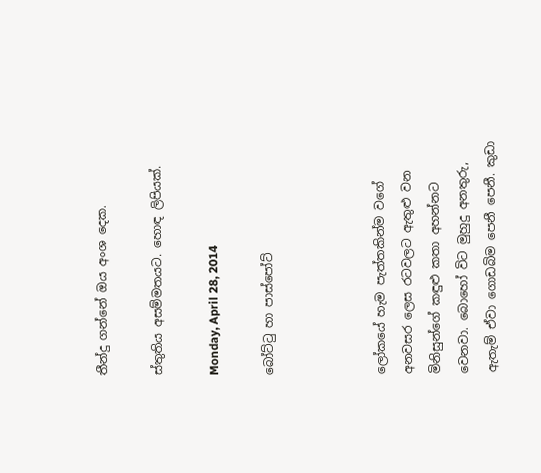තීන්දු ගන්නේ ඔය අංශ දෙක.

ස්තුතිය අසම්මතයට. හොඳ ලිපියක්.

Monday, April 28, 2014

බෝට්ටු හා පාස්පෝට්



ලෝකයේ හැම පැත්තකින්ම වගේ අනවසර ලෙස රටවලට ඇතුළු වන මිනිසුන්ගේ කඳුළු කතා අහන්නට වෙනවා. බොහෝ විට මුහුදු අනතුරු, ඇතැම් ඒවා ගොඩබිම පෙනී පෙනී. කුඩා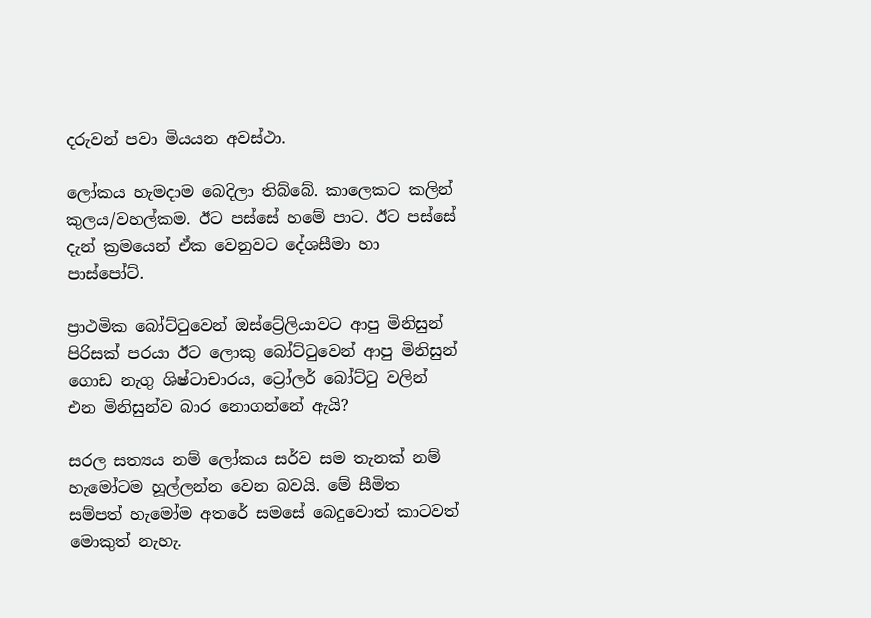දරුවන් පවා මියයන අවස්ථා.

ලෝකය හැමදාම බෙදිලා තිබ්බේ. කාලෙකට කලින් කුලය/වහල්කම. ඊට පස්සේ හමේ පාට. ඊට පස්සේ දැන් ක්‍රමයෙන් ඒක වෙනුවට දේශසීමා හා පාස්පෝට්.

ප්‍රාථමික බෝට්ටුවෙන් ඔස්ට්‍රේලියාවට ආපු මිනිසුන් පිරිසක් පරයා ඊට ලොකු බෝට්ටුවෙන් ආපු මිනිසුන් ගොඩ නැගු ශිෂ්ටාචාරය, ට්‍රෝලර් බෝට්ටු වලින් එන මිනිසුන්ව බාර නොගන්නේ ඇයි?

සරල සත්‍යය නම් ලෝකය සර්ව සම තැනක් නම් හැමෝටම හූල්ලන්න වෙන බවයි. මේ සීමිත සම්පත් හැමෝම අතරේ සමසේ බෙදුවොත් කාටවත් මොකුත් නැහැ.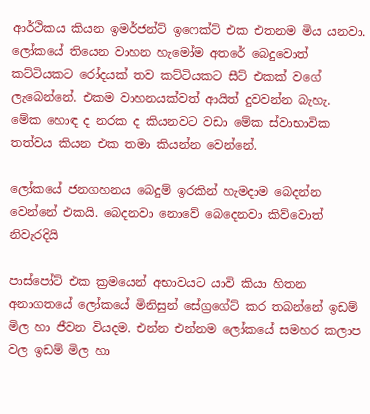ආර්ථිකය කියන ඉමර්ජන්ට් ඉෆෙක්ට් එක එතනම මිය යනවා. ලෝකයේ තියෙන වාහන හැමෝම අතරේ බෙදුවොත්
කට්ටියකට රෝදයක් තව කට්ටියකට සීට් එකක් වගේ ලැබෙන්නේ. එකම වාහනයක්වත් ආයිත් දුවවන්න බැහැ. මේක හොඳ ද නරක ද කියනවට වඩා මේක ස්වාභාවික තත්වය කියන එක තමා කියන්න වෙන්නේ.

ලෝකයේ ජනගහනය බෙදුම් ඉරකින් හැමදාම බෙදන්න වෙන්නේ එකයි. බෙදනවා නොවේ බෙදෙනවා කිව්වොත් නිවැරදියි

පාස්පෝට් එක ක්‍රමයෙන් අභාවයට යාවි කියා හිතන අනාගතයේ ලෝකයේ මිනිසුන් සේග්‍රගේට් කර තබන්නේ ඉඩම් මිල හා ජීවන වියදම. එන්න එන්නම ලෝකයේ සමහර කලාප වල ඉඩම් මිල හා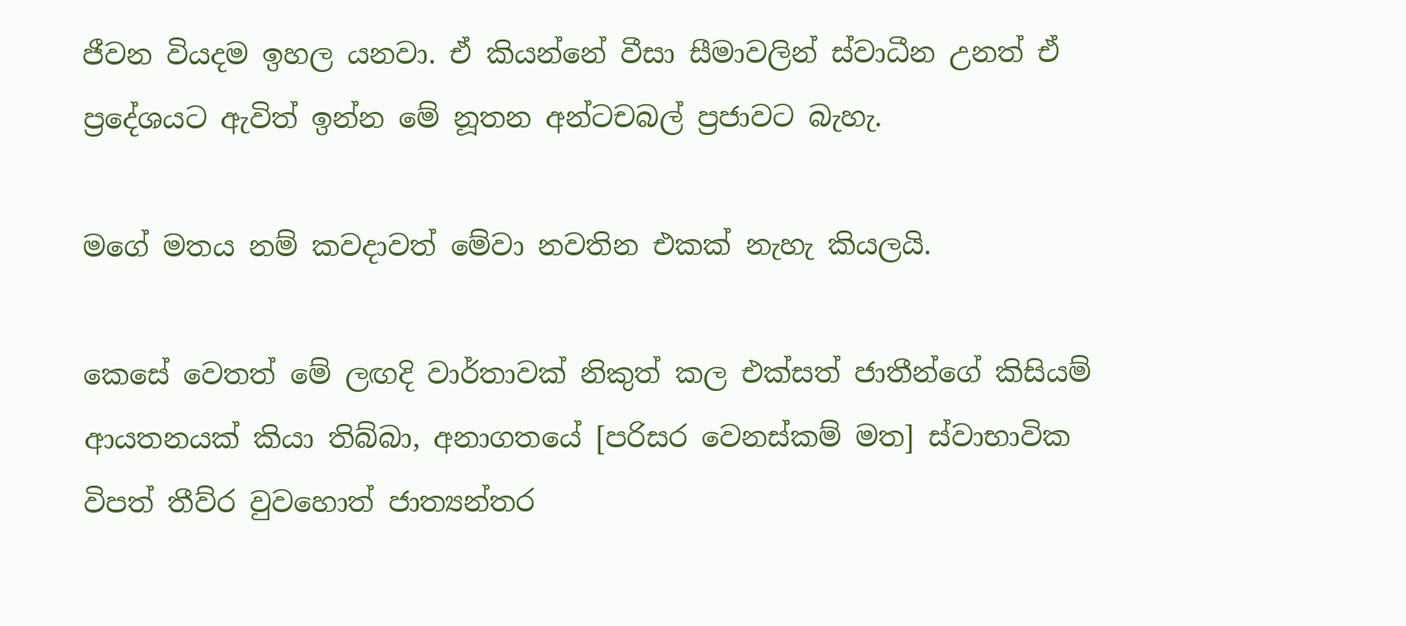ජීවන වියදම ඉහල යනවා. ඒ කියන්නේ වීසා සීමාවලින් ස්වාධීන උනත් ඒ ප්‍රදේශයට ඇවිත් ඉන්න මේ නූතන අන්ටචබල් ප්‍රජාවට බැහැ.

මගේ මතය නම් කවදාවත් මේවා නවතින එකක් නැහැ කියලයි.

කෙසේ වෙතත් මේ ලඟදි වාර්තාවක් නිකුත් කල එක්සත් ජාතීන්ගේ කිසියම් ආයතනයක් කියා තිබ්බා, අනාගතයේ [පරිසර වෙනස්කම් මත] ස්වාභාවික විපත් තීව්ර වුවහොත් ජාත්‍යන්තර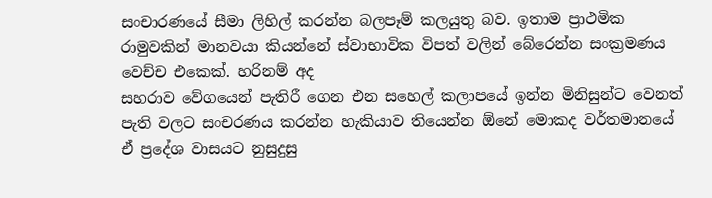සංචාරණයේ සීමා ලිහිල් කරන්න බලපෑම් කලයුතු බව. ඉතාම ප්‍රාථමික රාමුවකින් මානවයා කියන්නේ ස්වාභාවික විපත් වලින් බේරෙන්න සංක්‍රමණය වෙච්ච එකෙක්. හරිනම් අද
සහරාව වේගයෙන් පැතිරී ගෙන එන සහෙල් කලාපයේ ඉන්න මිනිසුන්ට වෙනත් පැති වලට සංචරණය කරන්න හැකියාව තියෙන්න ඕනේ මොකද වර්තමානයේ ඒ ප්‍රදේශ වාසයට නුසුදුසු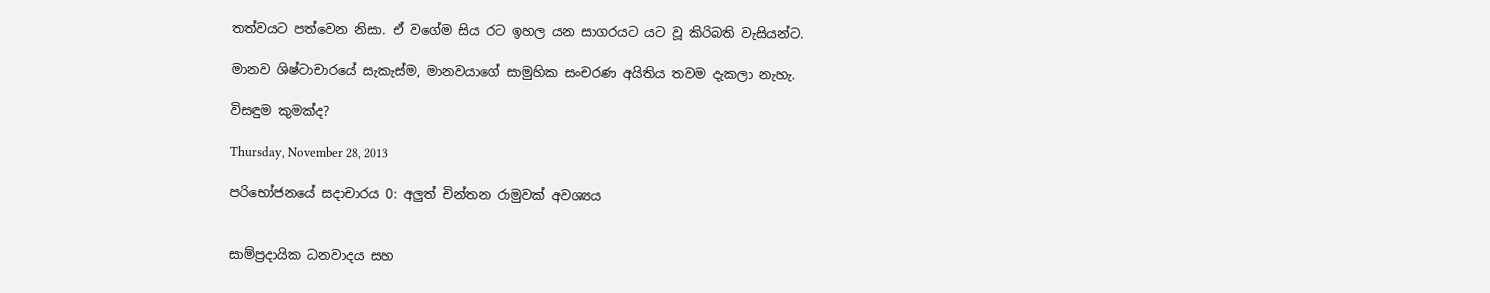තත්වයට පත්වෙන නිසා. ඒ වගේම සිය රට ඉහල යන සාගරයට යට වූ කිරිබති වැසියන්ට.

මානව ශිෂ්ටාචාරයේ සැකැස්ම, මානවයාගේ සාමුහික සංචරණ අයිතිය තවම දැකලා නැහැ.

විසඳුම කුමක්ද?

Thursday, November 28, 2013

පරිභෝජනයේ සදාචාරය 0: අලුත් චින්තන රාමුවක් අවශ්‍යය


සාම්ප්‍රදායික ධනවාදය සහ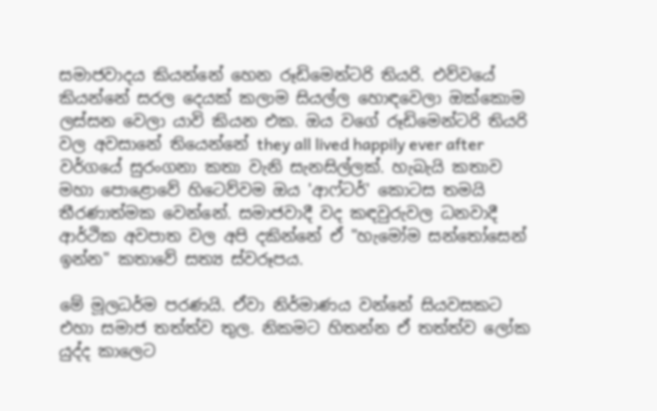සමාජවාදය කියන්නේ හෙන රූඩිමෙන්ටරි තියරි. එව්වයේ කියන්නේ සරල දෙයක් කලාම සියල්ල හොඳවෙලා ඔක්කොම ලස්සන වෙලා යාවි කියන එක. ඔය වගේ රූඩිමෙන්ටරි තියරි වල අවසානේ තියෙන්නේ they all lived happily ever after වර්ගයේ සුරංගනා කතා වැනි සැනසිල්ලක්. හැබැයි කතාව මහා පොළොවේ හිටෙව්වම ඔය 'ආෆ්ටර්' කොටස තමයි තීරණාත්මක වෙන්නේ. සමාජවාදී වද කඳවුරුවල ධනවාදී ආර්ථික අවපාත වල අපි දකින්නේ ඒ "හැමෝම සන්තෝසෙන් ඉන්න" කතාවේ සත්‍ය ස්වරූපය.

මේ මූලධර්ම පරණයි. ඒවා නිර්මාණය වන්නේ සියවසකට එහා සමාජ තත්ත්ව තුල. නිකමට හිතන්න ඒ තත්ත්ව ලෝක යුද්ද කාලෙට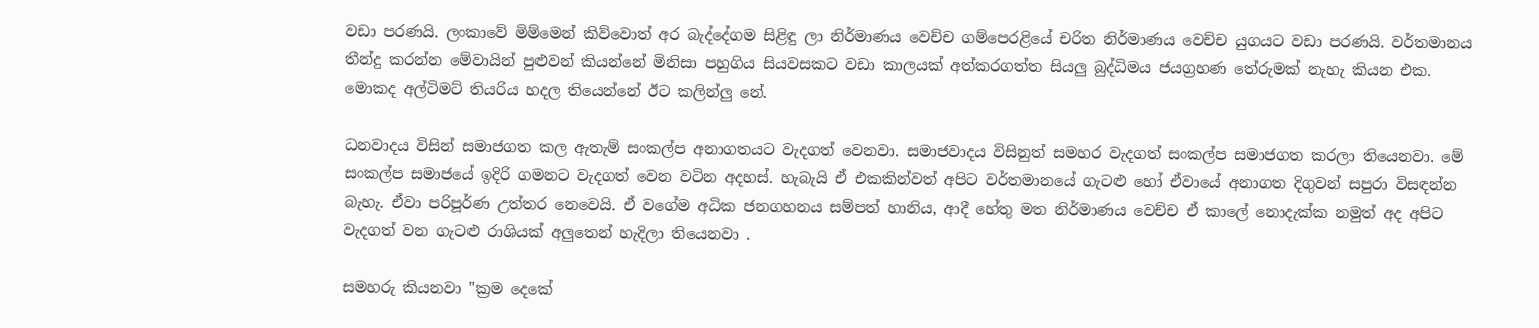වඩා පරණයි. ලංකාවේ මිම්මෙන් කිව්වොත් අර බැද්දේගම සිළිඳු ලා නිර්මාණය වෙච්ච ගම්පෙරළියේ චරිත නිර්මාණය වෙච්ච යුගයට වඩා පරණයි. වර්තමානය තීන්දු කරන්න මේවායින් පුළුවන් කියන්නේ මිනිසා පහුගිය සියවසකට වඩා කාලයක් අත්කරගත්ත සියලු බුද්ධිමය ජයග්‍රහණ තේරුමක් නැහැ කියන එක. මොකද අල්ටිමට් තියරිය හදල තියෙන්නේ ඊට කලින්ලු නේ.

ධනවාදය විසින් සමාජගත කල ඇතැම් සංකල්ප අනාගතයට වැදගත් වෙනවා. සමාජවාදය විසිනුත් සමහර වැදගත් සංකල්ප සමාජගත කරලා තියෙනවා. මේ සංකල්ප සමාජයේ ඉදිරි ගමනට වැදගත් වෙන වටින අදහස්. හැබැයි ඒ එකකින්වත් අපිට වර්තමානයේ ගැටළු හෝ ඒවායේ අනාගත දිගුවන් සපුරා විසඳන්න බැහැ. ඒවා පරිපූර්ණ උත්තර නෙවෙයි. ඒ වගේම අධික ජනගහනය සම්පත් හානිය, ආදී හේතු මත නිර්මාණය වෙච්ච ඒ කාලේ නොදැක්ක නමුත් අද අපිට වැදගත් වන ගැටළු රාශියක් අලුතෙන් හැදිලා තියෙනවා .

සමහරු කියනවා "ක්‍රම දෙකේ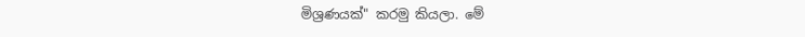මිශ්‍රණයක්" කරමු කියලා. මේ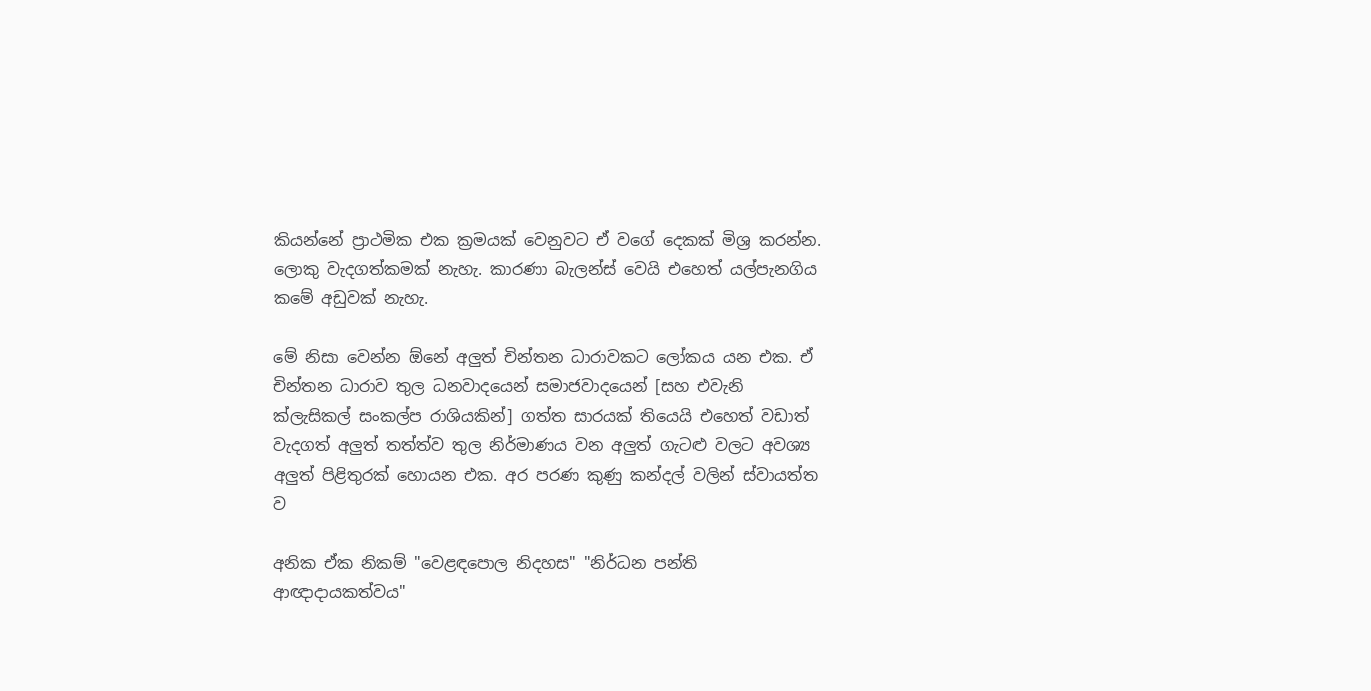කියන්නේ ප්‍රාථමික එක ක්‍රමයක් වෙනුවට ඒ වගේ දෙකක් මිශ්‍ර කරන්න. ලොකු වැදගත්කමක් නැහැ. කාරණා බැලන්ස් වෙයි එහෙත් යල්පැනගිය කමේ අඩුවක් නැහැ.

මේ නිසා වෙන්න ඕනේ අලුත් චින්තන ධාරාවකට ලෝකය යන එක. ඒ චින්තන ධාරාව තුල ධනවාදයෙන් සමාජවාදයෙන් [සහ එවැනි ක්ලැසිකල් සංකල්ප රාශියකින්] ගත්ත සාරයක් තියෙයි එහෙත් වඩාත් වැදගත් අලුත් තත්ත්ව තුල නිර්මාණය වන අලුත් ගැටළු වලට අවශ්‍ය අලුත් පිළිතුරක් හොයන එක. අර පරණ කුණු කන්දල් වලින් ස්වායත්ත ව

අනික ඒක නිකම් "වෙළඳපොල නිදහස" "නිර්ධන පන්ති ආඥාදායකත්වය"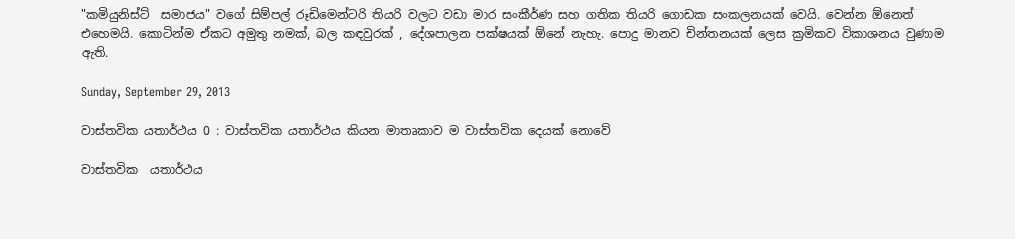"කමියුනිස්ට්  සමාජය" වගේ සිම්පල් රූඩිමෙන්ටරි තියරි වලට වඩා මාර සංකීර්ණ සහ ගතික තියරි ගොඩක සංකලනයක් වෙයි. වෙන්න ඕනෙත් එහෙමයි. කොටින්ම ඒකට අමුතු නමක්, බල කඳවුරක් , දේශපාලන පක්ෂයක් ඕනේ නැහැ. පොදු මානව චින්තනයක් ලෙස ක්‍රමිකව විකාශනය වුණාම ඇති.

Sunday, September 29, 2013

වාස්තවික යතාර්ථය 0 : වාස්තවික යතාර්ථය කියන මාතෘකාව ම වාස්තවික දෙයක් නොවේ

වාස්තවික  යතාර්ථය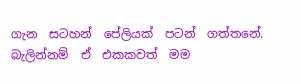ගැන  සටහන්  පේලියක්  පටන්  ගත්තනේ.  බැලින්නම්  ඒ  එකකවත්  මම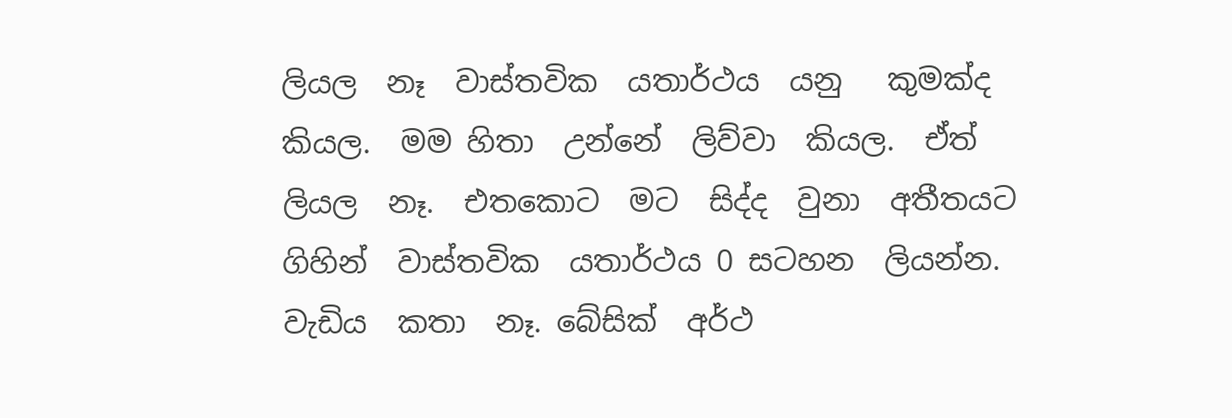ලියල  නෑ  වාස්තවික  යතාර්ථය  යනු   කුමක්ද  කියල.  මම හිතා  උන්නේ  ලිව්වා  කියල.  ඒත්  ලියල  නෑ.  එතකොට  මට  සිද්ද  වුනා  අතීතයට  ගිහින්  වාස්තවික  යතාර්ථය 0 සටහන  ලියන්න.  වැඩිය  කතා  නෑ. බේසික්  අර්ථ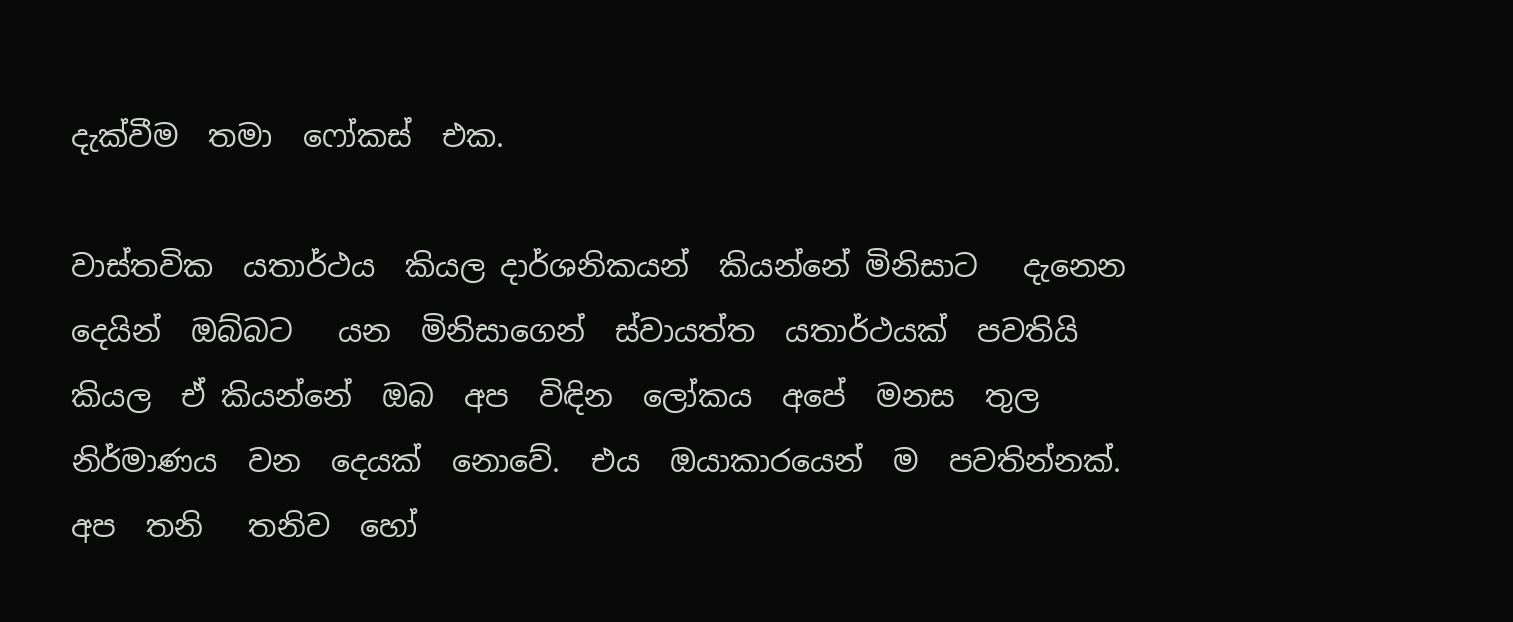දැක්වීම  තමා  ෆෝකස්  එක.

වාස්තවික  යතාර්ථය  කියල දාර්ශනිකයන්  කියන්නේ මිනිසාට   දැනෙන  දෙයින්  ඔබ්බට   යන  මිනිසාගෙන්  ස්වායත්ත  යතාර්ථයක්  පවතියි  කියල  ඒ කියන්නේ  ඔබ  අප  විඳින  ලෝකය  අපේ  මනස  තුල  නිර්මාණය  වන  දෙයක්  නොවේ.  එය  ඔයාකාරයෙන්  ම  පවතින්නක්.  අප  තනි   තනිව  හෝ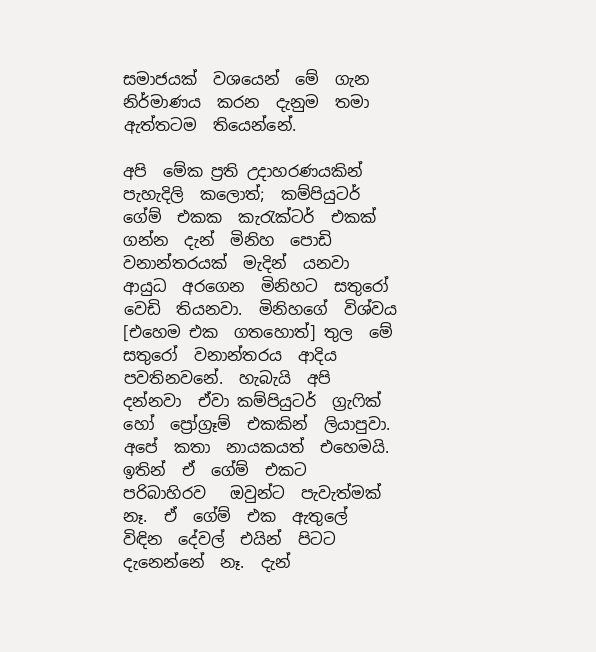සමාජයක්  වශයෙන්  මේ  ගැන  නිර්මාණය  කරන  දැනුම  තමා  ඇත්තටම  තියෙන්නේ.

අපි  මේක ප්‍රති උදාහරණයකින්  පැහැදිලි  කලොත්;  කම්පියුටර්  ගේම්  එකක  කැරැක්ටර්  එකක්  ගන්න  දැන්  මිනිහ  පොඩි වනාන්තරයක්  මැදින්  යනවා   ආයුධ  අරගෙන  මිනිහට  සතුරෝ   වෙඩි  තියනවා.  මිනිහගේ  විශ්වය  [එහෙම එක  ගතහොත්] තුල  මේ  සතුරෝ  වනාන්තරය  ආදිය  පවතිනවනේ.  හැබැයි  අපි  දන්නවා  ඒවා කම්පියුටර්  ග්‍රැෆික්  හෝ  ප්‍රෝග්‍රෑම්  එකකින්  ලියාපුවා.  අපේ  කතා  නායකයත්  එහෙමයි.  ඉතින්  ඒ  ගේම්  එකට  පරිබාහිරව   ඔවුන්ට  පැවැත්මක්  නෑ.  ඒ  ගේම්  එක  ඇතුලේ  විඳින  දේවල්  එයින්  පිටට  දැනෙන්නේ  නෑ.  දැන්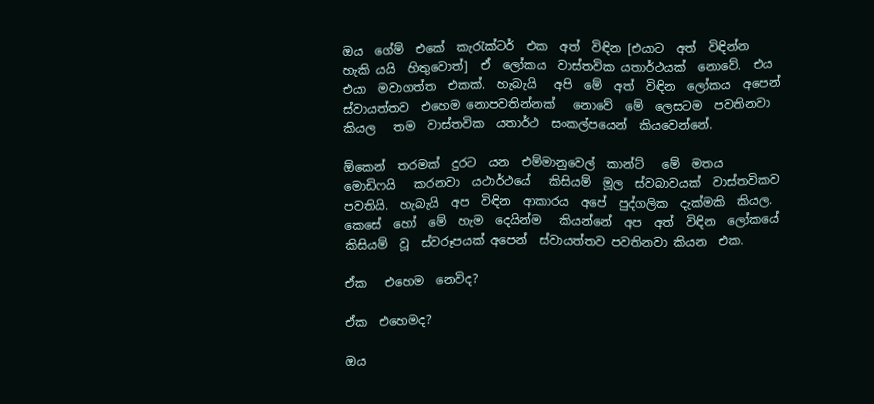ඔය  ගේම්  එකේ  කැරැක්ටර්  එක  අත්  විඳින [එයාට  අත්  විඳින්න  හැකි යයි  හිතුවොත්]  ඒ  ලෝකය  වාස්තවික යතාර්ථයක්  නොවේ.  එය  එයා  මවාගත්ත  එකක්.  හැබැයි   අපි  මේ  අත්  විඳින  ලෝකය  අපෙන්  ස්වායත්තව  එහෙම නොපවතින්නක්   නොවේ  මේ  ලෙසටම  පවතිනවා  කියල   තම  වාස්තවික  යතාර්ථ  සංකල්පයෙන්  කියවෙන්නේ.

ඕකෙන්  තරමක්  දුරට  යන  එම්මානුවෙල්  කාන්ට්   මේ  මතය   මොඩිෆයි   කරනවා  යථාර්ථයේ   කිසියම්  මූල  ස්වබාවයක්  වාස්තවිකව   පවතියි.  හැබැයි  අප  විඳින  ආකාරය  අපේ  පුද්ගලික  දැක්මකි  කියල. කෙසේ  හෝ  මේ  හැම  දෙයින්ම   කියන්නේ  අප  අත්  විඳින  ලෝකයේ  කිසියම්  වූ  ස්වරූපයක් අපෙන්  ස්වායත්තව පවතිනවා කියන  එක.

ඒක   එහෙම  නෙවිද?

ඒක  එහෙමද?

ඔය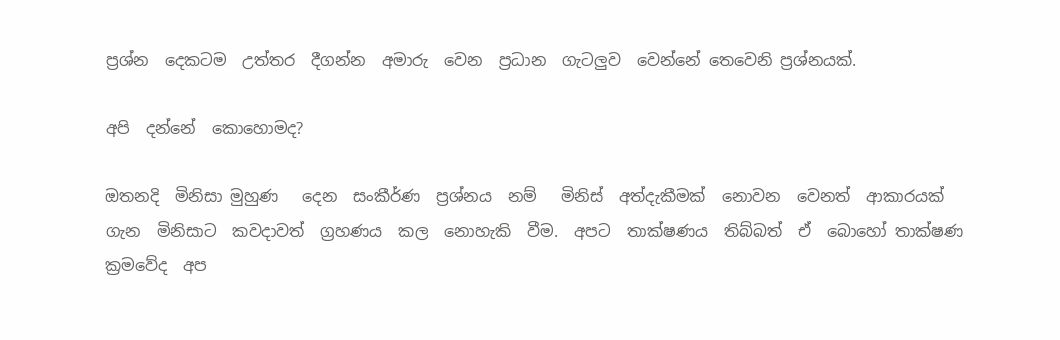ප්‍රශ්න  දෙකටම  උත්තර  දීගන්න  අමාරු  වෙන  ප්‍රධාන  ගැටලුව  වෙන්නේ තෙවෙනි ප්‍රශ්නයක්.

අපි  දන්නේ  කොහොමද?

ඔතනදි  මිනිසා මුහුණ   දෙන  සංකීර්ණ  ප්‍රශ්නය  නම්   මිනිස්  අත්දැකීමක්  නොවන  වෙනත්  ආකාරයක්  ගැන  මිනිසාට  කවදාවත්  ග්‍රහණය  කල  නොහැකි  වීම.  අපට  තාක්ෂණය  තිබ්බත්  ඒ  බොහෝ තාක්ෂණ  ක්‍රමවේද  අප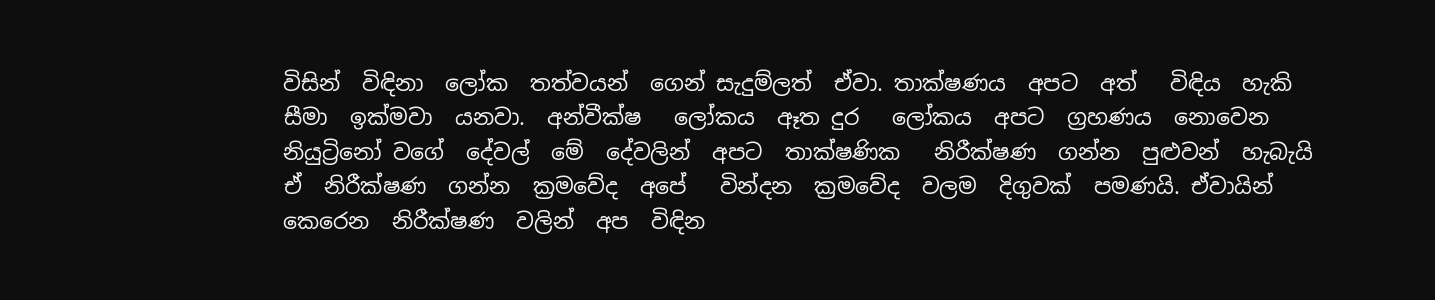විසින්  විඳිනා  ලෝක  තත්වයන්  ගෙන් සැදුම්ලත්  ඒවා. තාක්ෂණය  අපට  අත්   විඳිය  හැකි  සීමා  ඉක්මවා  යනවා.  අන්වීක්ෂ   ලෝකය  ඈත දුර   ලෝකය  අපට  ග්‍රහණය  නොවෙන  නියුට්‍රිනෝ වගේ  දේවල්  මේ  දේවලින්  අපට  තාක්ෂණික   නිරීක්ෂණ  ගන්න  පුළුවන්  හැබැයි  ඒ  නිරීක්ෂණ  ගන්න  ක්‍රමවේද  අපේ   වින්දන  ක්‍රමවේද  වලම  දිගුවක්  පමණයි. ඒවායින්  කෙරෙන  නිරීක්ෂණ  වලින්  අප  විඳින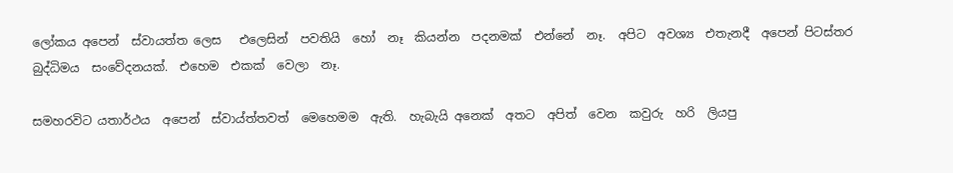ලෝකය අපෙන්  ස්වායත්ත ලෙස   එලෙසින්  පවතියි  හෝ  නෑ  කියන්න  පදනමක්  එන්නේ  නෑ.  අපිට  අවශ්‍ය  එතැනදී  අපෙන් පිටස්තර  බුද්ධිමය  සංවේදනයක්.  එහෙම  එකක්  වෙලා  නෑ.

සමහරවිට යතාර්ථය  අපෙන්  ස්වාය්ත්තවත්  මෙහෙමම  ඇති.  හැබැයි අනෙක්  අතට  අපිත්  වෙන  කවුරු  හරි  ලියපු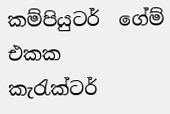කම්පියුටර්  ගේම්  එකක  කැරැක්ටර්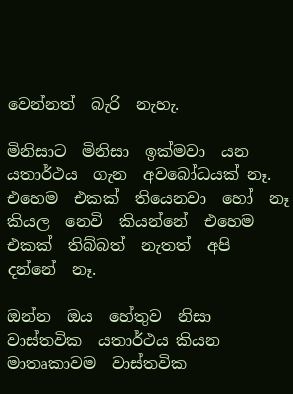වෙන්නත්  බැරි  නැහැ.

මිනිසාට  මිනිසා  ඉක්මවා  යන  යතාර්ථය  ගැන  අවබෝධයක් නෑ. එහෙම  එකක්  තියෙනවා  හෝ  නෑ  කියල  නෙවි  කියන්නේ  එහෙම එකක්  තිබ්බත්  නැතත්  අපි  දන්නේ  නෑ.

ඔන්න  ඔය  හේතුව  නිසා   වාස්තවික  යතාර්ථය කියන  මාතෘකාවම  වාස්තවික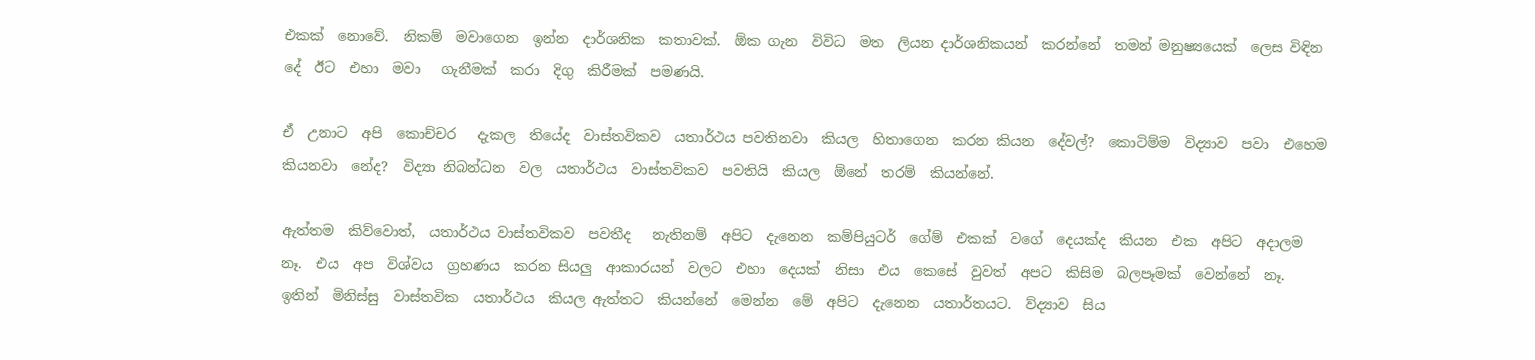එකක්  නොවේ.  නිකම්  මවාගෙන  ඉන්න  දාර්ශනික  කතාවක්.  ඕක ගැන  විවිධ  මත  ලියන දාර්ශනිකයන්  කරන්නේ  තමන් මනුෂ්‍යයෙක්  ලෙස විඳින  දේ  ඊට  එහා  මවා   ගැනීමක්  කරා  දිගු  කිරීමක්  පමණයි.

ඒ  උනාට  අපි  කොච්චර   දැකල  තියේද  වාස්තවිකව  යතාර්ථය පවතිනවා  කියල  හිතාගෙන  කරන කියන  දේවල්?  කොටිම්ම  විද්‍යාව  පවා  එහෙම කියනවා  නේද?  විද්‍යා නිබන්ධන  වල  යතාර්ථය  වාස්තවිකව  පවතියි  කියල  ඕනේ  තරම්  කියන්නේ.

ඇත්තම  කිව්වොත්,  යතාර්ථය වාස්තවිකව  පවතීද   නැතිනම්  අපිට  දැනෙන  කම්පියුටර්  ගේම්  එකක්  වගේ  දෙයක්ද  කියන  එක  අපිට  අදාලම  නෑ.  එය  අප  විශ්වය  ග්‍රහණය  කරන සියලු  ආකාරයන්  වලට  එහා  දෙයක්  නිසා  එය  කෙසේ  වුවත්  අපට  කිසිම  බලපෑමක්  වෙන්නේ  නෑ.  ඉතින්  මිනිස්සු  වාස්තවික  යතාර්ථය  කියල ඇත්තට  කියන්නේ  මෙන්න  මේ  අපිට  දැනෙන  යතාර්තයට.  ව්ද්‍යාව  සිය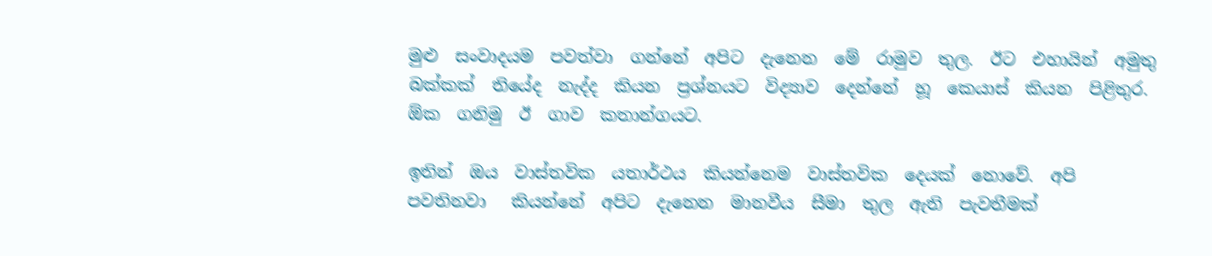මුළු  සංවාදයම  පවත්වා  ගන්නේ  අපිට  දැනෙන  මේ  රාමුව  තුල.  ඊට  එහායින්  අමුතු  බක්කක්  තියේද  නැද්ද  කියන  ප්‍රශ්නයට  විද්‍යාව  දෙන්නේ  හූ  කෙයාස්  කියන  පිළිතුර. ඕක  ගනිමු  ඊ  ගාව  කතාන්ගයට.

ඉතින්  ඔය  වාස්තවික  යතාර්ථය  කියන්නෙම  වාස්තවික  දෙයක්  නොවේ.  අපි  පවතිනවා   කියන්නේ  අපිට  දැනෙන  මානවීය  සීමා  තුල  ඇති  පැවතීමක්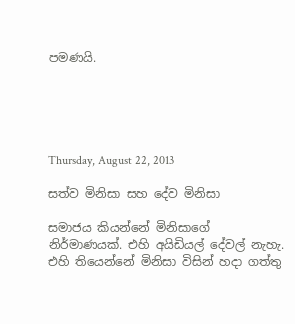පමණයි.





Thursday, August 22, 2013

සත්ව මිනිසා සහ දේව මිනිසා

සමාජය කියන්නේ මිනිසාගේ නිර්මාණයක්. එහි අයිඩියල් දේවල් නැහැ. එහි තියෙන්නේ මිනිසා විසින් හදා ගත්තු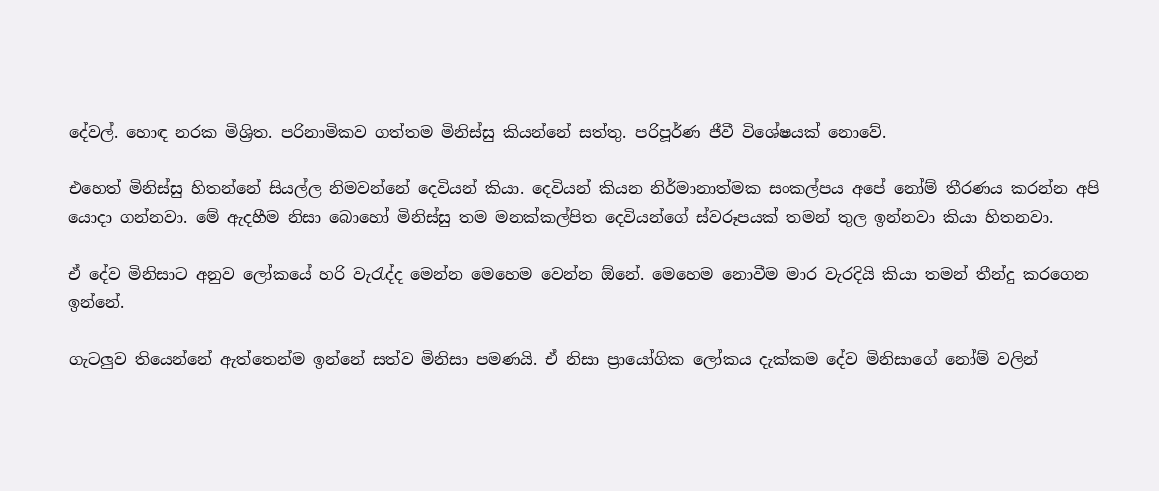දේවල්. හොඳ නරක මිශ්‍රිත. පරිනාමිකව ගත්තම මිනිස්සු කියන්නේ සත්තු. පරිපූර්ණ ජීවී විශේෂයක් නොවේ.

එහෙත් මිනිස්සු හිතන්නේ සියල්ල නිමවන්නේ දෙවියන් කියා. දෙවියන් කියන නිර්මානාත්මක සංකල්පය අපේ නෝම් තීරණය කරන්න අපි යොදා ගන්නවා. මේ ඇදහීම නිසා බොහෝ මිනිස්සු තම මනක්කල්පිත දෙවියන්ගේ ස්වරූපයක් තමන් තුල ඉන්නවා කියා හිතනවා.

ඒ දේව මිනිසාට අනුව ලෝකයේ හරි වැරැද්ද මෙන්න මෙහෙම වෙන්න ඕනේ. මෙහෙම නොවීම මාර වැරදියි කියා තමන් තීන්දු කරගෙන ඉන්නේ.

ගැටලුව තියෙන්නේ ඇත්තෙන්ම ඉන්නේ සත්ව මිනිසා පමණයි. ඒ නිසා ප්‍රායෝගික ලෝකය දැක්කම දේව මිනිසාගේ නෝම් වලින්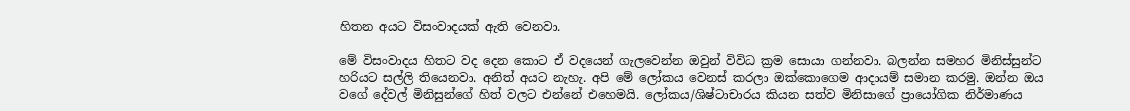හිතන අයට විසංවාදයක් ඇති වෙනවා.

මේ විසංවාදය හිතට වද දෙන කොට ඒ වදයෙන් ගැලවෙන්න ඔවුන් විවිධ ක්‍රම සොයා ගන්නවා. බලන්න සමහර මිනිස්සුන්ට හරියට සල්ලි තියෙනවා. අනිත් අයට නැහැ. අපි මේ ලෝකය වෙනස් කරලා ඔක්කොගෙම ආදායම් සමාන කරමු. ඔන්න ඔය වගේ දේවල් මිනිසුන්ගේ හිත් වලට එන්නේ එහෙමයි. ලෝකය/ශිෂ්ටාචාරය කියන සත්ව මිනිසාගේ ප්‍රායෝගික නිර්මාණය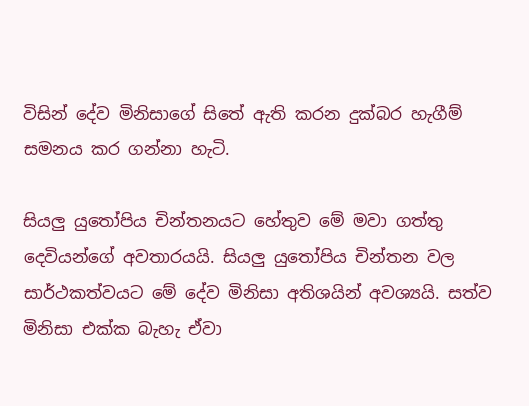විසින් දේව මිනිසාගේ සිතේ ඇති කරන දුක්බර හැගීම් සමනය කර ගන්නා හැටි.

සියලු යුතෝපිය චින්තනයට හේතුව මේ මවා ගත්තු දෙවියන්ගේ අවතාරයයි. සියලු යුතෝපිය චින්තන වල සාර්ථකත්වයට මේ දේව මිනිසා අතිශයින් අවශ්‍යයි. සත්ව මිනිසා එක්ක බැහැ ඒවා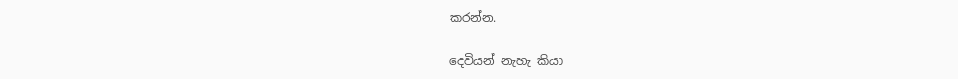කරන්න.

දෙවියන් නැහැ කියා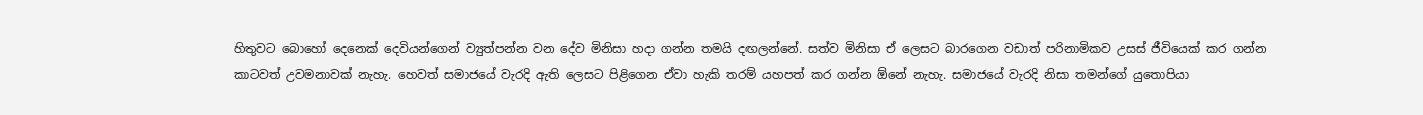හිතුවට බොහෝ දෙනෙක් දෙවියන්ගෙන් ව්‍යුත්පන්න වන දේව මිනිසා හදා ගන්න තමයි දඟලන්නේ. සත්ව මිනිසා ඒ ලෙසට බාරගෙන වඩාත් පරිනාමිකව උසස් ජීවියෙක් කර ගන්න කාටවත් උවමනාවක් නැහැ. හෙවත් සමාජයේ වැරදි ඇති ලෙසට පිළිගෙන ඒවා හැකි තරම් යහපත් කර ගන්න ඕනේ නැහැ. සමාජයේ වැරදි නිසා තමන්ගේ යුතොපියා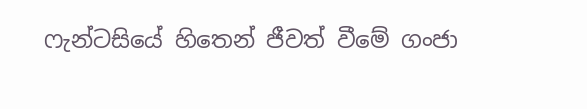ෆැන්ටසියේ හිතෙන් ජීවත් වීමේ ගංජා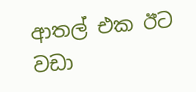ආතල් එක ඊට වඩා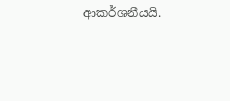ආකර්ශනීයයි.